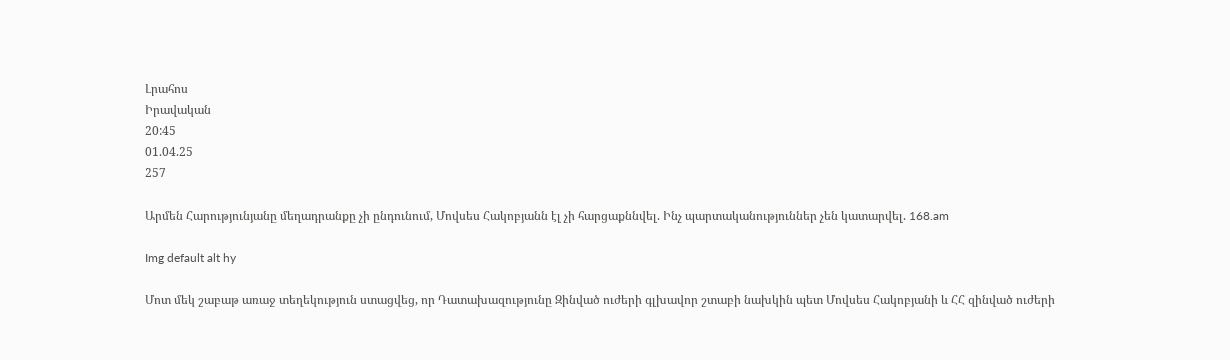Լրահոս
Իրավական
20:45
01.04.25
257

Արմեն Հարությունյանը մեղադրանքը չի ընդունում, Մովսես Հակոբյանն էլ չի հարցաքննվել. Ինչ պարտականություններ չեն կատարվել. 168.am

Img default alt hy

Մոտ մեկ շաբաթ առաջ տեղեկություն ստացվեց, որ Դատախազությունը Զինված ուժերի գլխավոր շտաբի նախկին պետ Մովսես Հակոբյանի և ՀՀ զինված ուժերի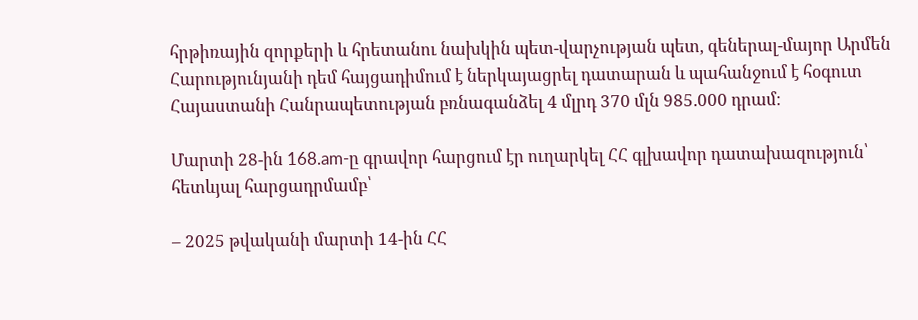հրթիռային զորքերի և հրետանու նախկին պետ-վարչության պետ, գեներալ-մայոր Արմեն Հարությունյանի դեմ հայցադիմում է ներկայացրել դատարան և պահանջում է հօգուտ Հայաստանի Հանրապետության բռնագանձել 4 մլրդ 370 մլն 985.000 դրամ։

Մարտի 28-ին 168.am-ը գրավոր հարցում էր ուղարկել ՀՀ գլխավոր դատախազություն՝ հետևյալ հարցադրմամբ՝

– 2025 թվականի մարտի 14-ին ՀՀ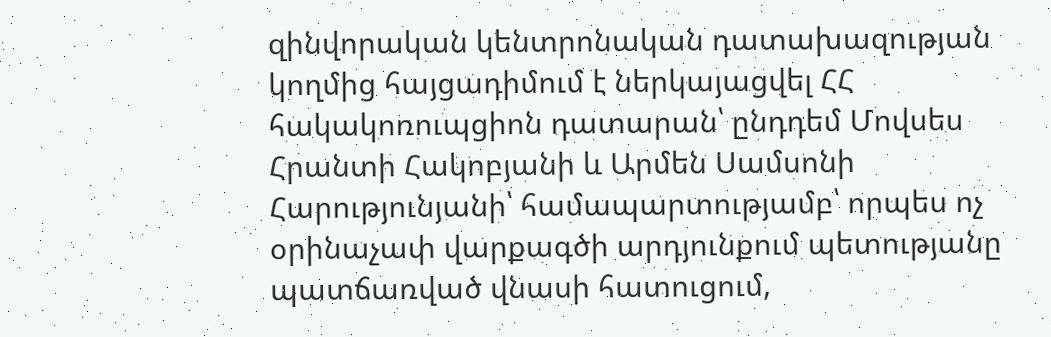զինվորական կենտրոնական դատախազության կողմից հայցադիմում է ներկայացվել ՀՀ հակակոռուպցիոն դատարան՝ ընդդեմ Մովսես Հրանտի Հակոբյանի և Արմեն Սամսոնի Հարությունյանի՝ համապարտությամբ՝ որպես ոչ օրինաչափ վարքագծի արդյունքում պետությանը պատճառված վնասի հատուցում,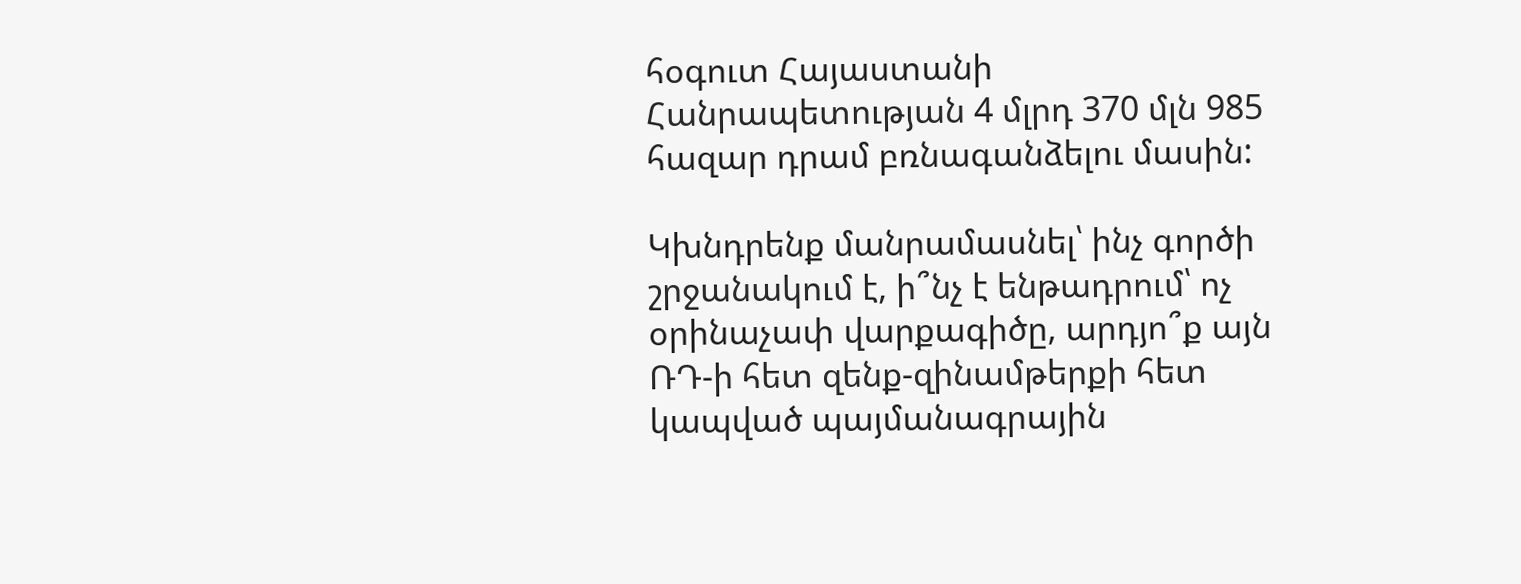հօգուտ Հայաստանի Հանրապետության 4 մլրդ 370 մլն 985 հազար դրամ բռնագանձելու մասին:

Կխնդրենք մանրամասնել՝ ինչ գործի շրջանակում է, ի՞նչ է ենթադրում՝ ոչ օրինաչափ վարքագիծը, արդյո՞ք այն ՌԴ-ի հետ զենք-զինամթերքի հետ կապված պայմանագրային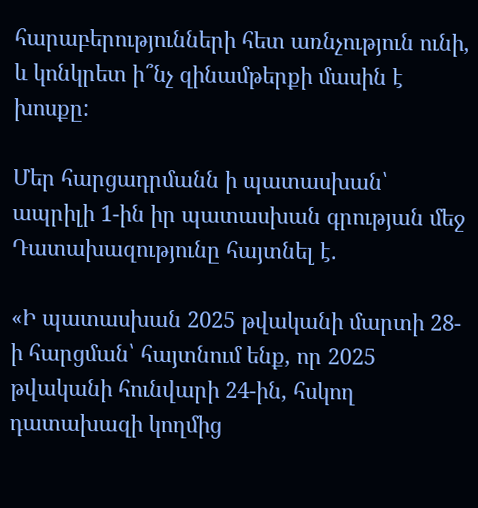հարաբերությունների հետ առնչություն ունի, և կոնկրետ ի՞նչ զինամթերքի մասին է խոսքը:

Մեր հարցադրմանն ի պատասխան՝ ապրիլի 1-ին իր պատասխան գրության մեջ Դատախազությունը հայտնել է.

«Ի պատասխան 2025 թվականի մարտի 28-ի հարցման՝ հայտնում ենք, որ 2025 թվականի հունվարի 24-ին, հսկող դատախազի կողմից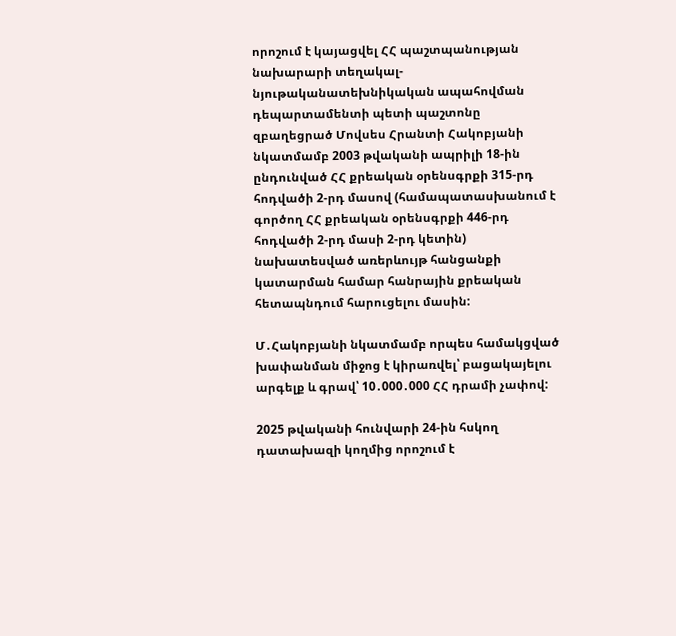որոշում է կայացվել ՀՀ պաշտպանության նախարարի տեղակալ-նյութականատեխնիկական ապահովման դեպարտամենտի պետի պաշտոնը զբաղեցրած Մովսես Հրանտի Հակոբյանի նկատմամբ 2003 թվականի ապրիլի 18-ին ընդունված ՀՀ քրեական օրենսգրքի 315-րդ հոդվածի 2-րդ մասով (համապատասխանում է գործող ՀՀ քրեական օրենսգրքի 446-րդ հոդվածի 2-րդ մասի 2-րդ կետին) նախատեսված առերևույթ հանցանքի կատարման համար հանրային քրեական հետապնդում հարուցելու մասին:

Մ․Հակոբյանի նկատմամբ որպես համակցված խափանման միջոց է կիրառվել՝ բացակայելու արգելք և գրավ՝ 10․000․000 ՀՀ դրամի չափով:

2025 թվականի հունվարի 24-ին հսկող դատախազի կողմից որոշում է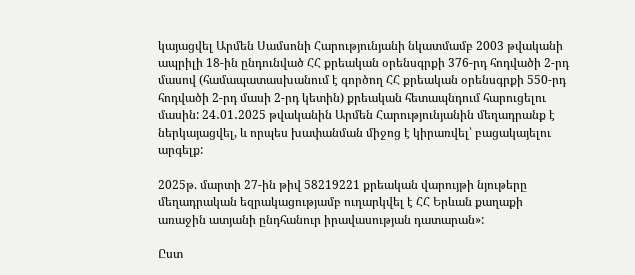կայացվել Արմեն Սամսոնի Հարությունյանի նկատմամբ 2003 թվականի ապրիլի 18-ին ընդունված ՀՀ քրեական օրենսգրքի 376-րդ հոդվածի 2-րդ մասով (համապատասխանում է գործող ՀՀ քրեական օրենսգրքի 550-րդ հոդվածի 2-րդ մասի 2-րդ կետին) քրեական հետապնդում հարուցելու մասին: 24․01․2025 թվականին Արմեն Հարությունյանին մեղադրանք է ներկայացվել, և որպես խափանման միջոց է կիրառվել՝ բացակայելու արգելք:

2025թ. մարտի 27-ին թիվ 58219221 քրեական վարույթի նյութերը մեղադրական եզրակացությամբ ուղարկվել է ՀՀ Երևան քաղաքի առաջին ատյանի ընդհանուր իրավասության դատարան»:

Ըստ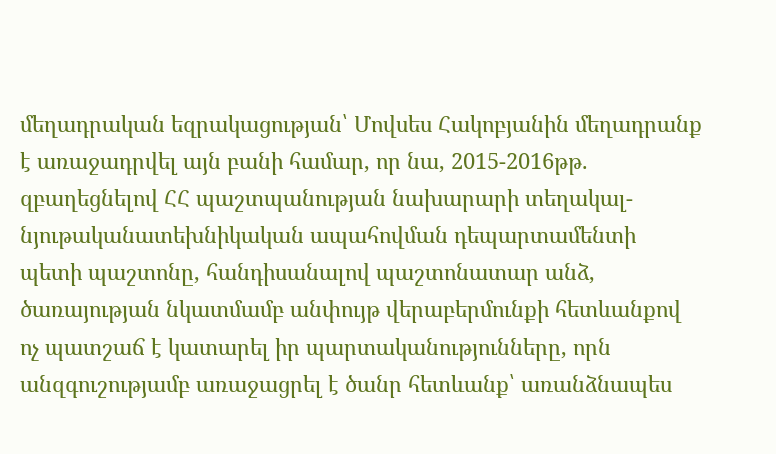մեղադրական եզրակացության՝ Մովսես Հակոբյանին մեղադրանք է առաջադրվել այն բանի համար, որ նա, 2015-2016թթ. զբաղեցնելով ՀՀ պաշտպանության նախարարի տեղակալ-նյութականատեխնիկական ապահովման դեպարտամենտի պետի պաշտոնը, հանդիսանալով պաշտոնատար անձ, ծառայության նկատմամբ անփույթ վերաբերմունքի հետևանքով ոչ պատշաճ է կատարել իր պարտականությունները, որն անզգուշությամբ առաջացրել է ծանր հետևանք՝ առանձնապես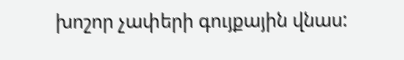խոշոր չափերի գույքային վնաս: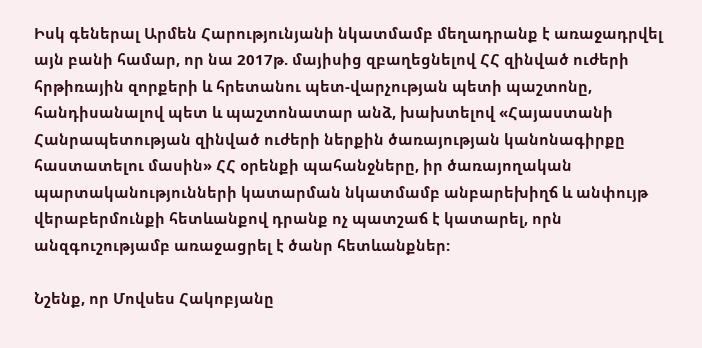Իսկ գեներալ Արմեն Հարությունյանի նկատմամբ մեղադրանք է առաջադրվել այն բանի համար, որ նա 2017թ. մայիսից զբաղեցնելով ՀՀ զինված ուժերի հրթիռային զորքերի և հրետանու պետ-վարչության պետի պաշտոնը, հանդիսանալով պետ և պաշտոնատար անձ, խախտելով «Հայաստանի Հանրապետության զինված ուժերի ներքին ծառայության կանոնագիրքը հաստատելու մասին» ՀՀ օրենքի պահանջները, իր ծառայողական պարտականությունների կատարման նկատմամբ անբարեխիղճ և անփույթ վերաբերմունքի հետևանքով դրանք ոչ պատշաճ է կատարել, որն անզգուշությամբ առաջացրել է ծանր հետևանքներ:

Նշենք, որ Մովսես Հակոբյանը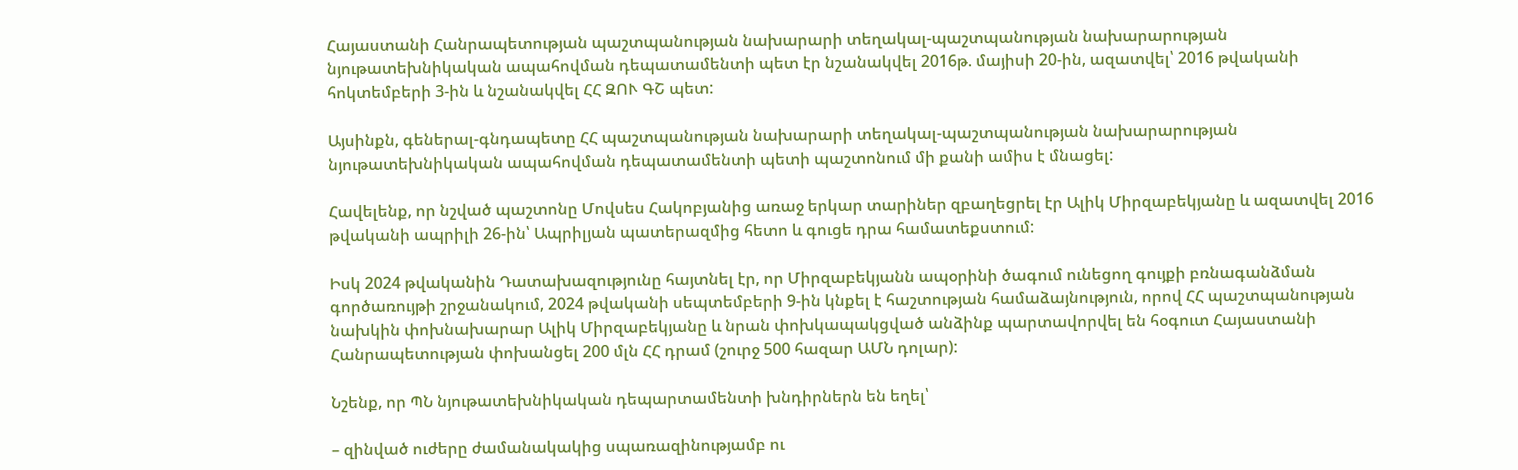Հայաստանի Հանրապետության պաշտպանության նախարարի տեղակալ-պաշտպանության նախարարության նյութատեխնիկական ապահովման դեպատամենտի պետ էր նշանակվել 2016թ. մայիսի 20-ին, ազատվել՝ 2016 թվականի հոկտեմբերի 3-ին և նշանակվել ՀՀ ԶՈՒ ԳՇ պետ:

Այսինքն, գեներալ-գնդապետը ՀՀ պաշտպանության նախարարի տեղակալ-պաշտպանության նախարարության նյութատեխնիկական ապահովման դեպատամենտի պետի պաշտոնում մի քանի ամիս է մնացել:

Հավելենք, որ նշված պաշտոնը Մովսես Հակոբյանից առաջ երկար տարիներ զբաղեցրել էր Ալիկ Միրզաբեկյանը և ազատվել 2016 թվականի ապրիլի 26-ին՝ Ապրիլյան պատերազմից հետո և գուցե դրա համատեքստում:

Իսկ 2024 թվականին Դատախազությունը հայտնել էր, որ Միրզաբեկյանն ապօրինի ծագում ունեցող գույքի բռնագանձման գործառույթի շրջանակում, 2024 թվականի սեպտեմբերի 9-ին կնքել է հաշտության համաձայնություն, որով ՀՀ պաշտպանության նախկին փոխնախարար Ալիկ Միրզաբեկյանը և նրան փոխկապակցված անձինք պարտավորվել են հօգուտ Հայաստանի Հանրապետության փոխանցել 200 մլն ՀՀ դրամ (շուրջ 500 հազար ԱՄՆ դոլար):

Նշենք, որ ՊՆ նյութատեխնիկական դեպարտամենտի խնդիրներն են եղել՝

– զինված ուժերը ժամանակակից սպառազինությամբ ու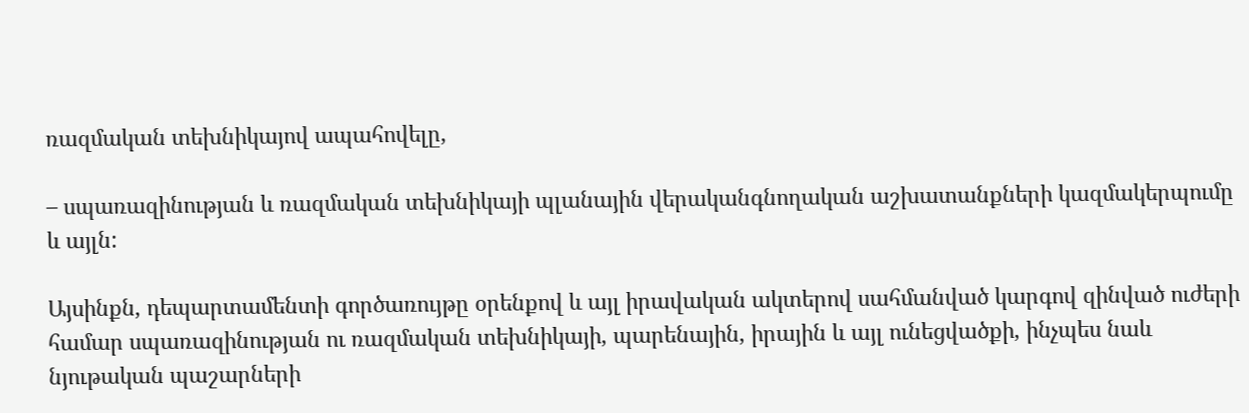ռազմական տեխնիկայով ապահովելը,

– սպառազինության և ռազմական տեխնիկայի պլանային վերականգնողական աշխատանքների կազմակերպումը և այլն:

Այսինքն, դեպարտամենտի գործառույթը օրենքով և այլ իրավական ակտերով սահմանված կարգով զինված ուժերի համար սպառազինության ու ռազմական տեխնիկայի, պարենային, իրային և այլ ունեցվածքի, ինչպես նաև նյութական պաշարների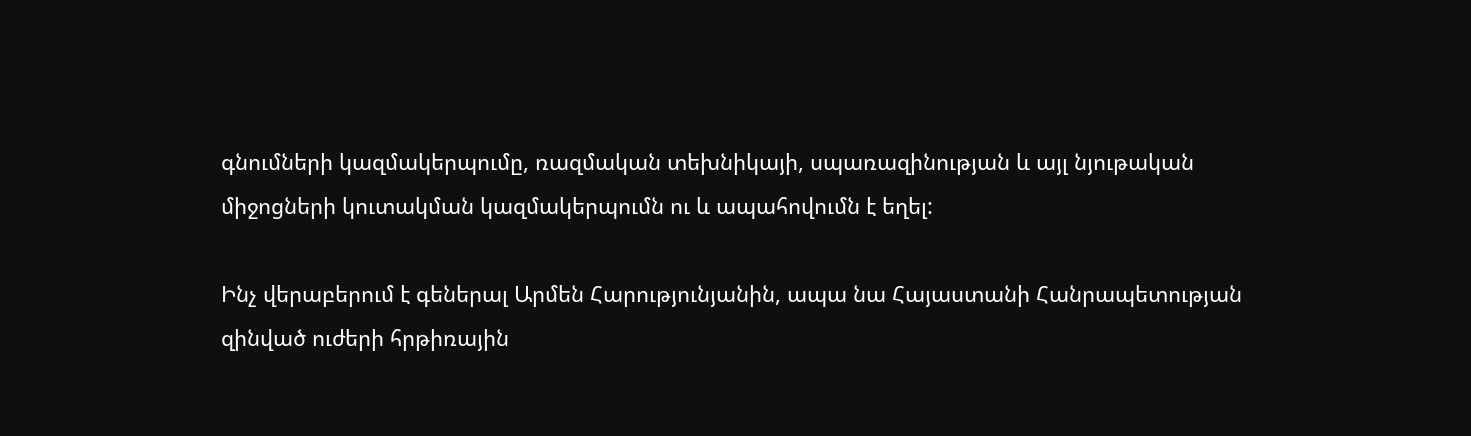գնումների կազմակերպումը, ռազմական տեխնիկայի, սպառազինության և այլ նյութական միջոցների կուտակման կազմակերպումն ու և ապահովումն է եղել:

Ինչ վերաբերում է գեներալ Արմեն Հարությունյանին, ապա նա Հայաստանի Հանրապետության զինված ուժերի հրթիռային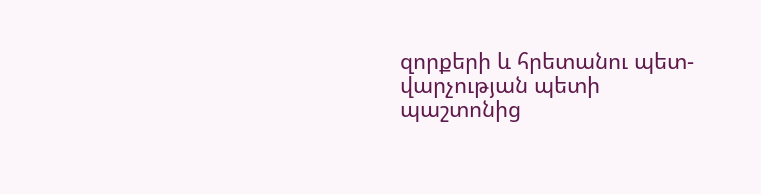զորքերի և հրետանու պետ-վարչության պետի պաշտոնից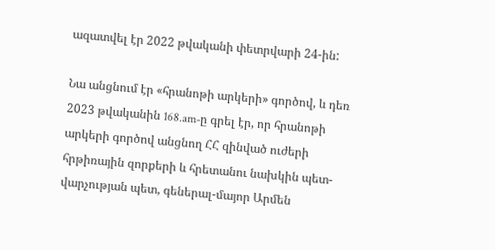ազատվել էր 2022 թվականի փետրվարի 24-ին:

Նա անցնում էր «հրանոթի արկերի» գործով, և դեռ 2023 թվականին 168.am-ը գրել էր, որ հրանոթի արկերի գործով անցնող ՀՀ զինված ուժերի հրթիռային զորքերի և հրետանու նախկին պետ-վարչության պետ, գեներալ-մայոր Արմեն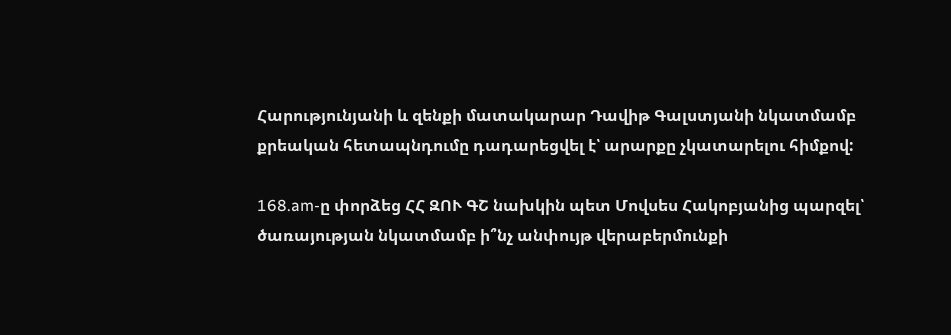Հարությունյանի և զենքի մատակարար Դավիթ Գալստյանի նկատմամբ քրեական հետապնդումը դադարեցվել է՝ արարքը չկատարելու հիմքով:

168.am-ը փորձեց ՀՀ ԶՈՒ ԳՇ նախկին պետ Մովսես Հակոբյանից պարզել՝ ծառայության նկատմամբ ի՞նչ անփույթ վերաբերմունքի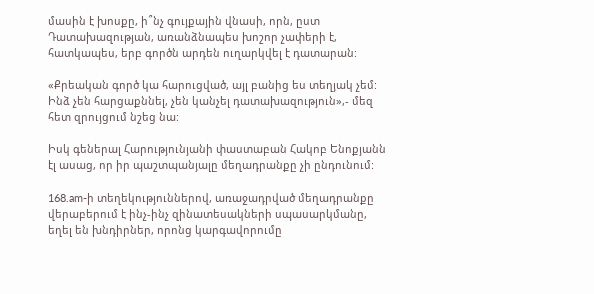մասին է խոսքը, ի՞նչ գույքային վնասի, որն, ըստ Դատախազության, առանձնապես խոշոր չափերի է, հատկապես, երբ գործն արդեն ուղարկվել է դատարան:

«Քրեական գործ կա հարուցված, այլ բանից ես տեղյակ չեմ: Ինձ չեն հարցաքննել, չեն կանչել դատախազություն»,- մեզ հետ զրույցում նշեց նա:

Իսկ գեներալ Հարությունյանի փաստաբան Հակոբ Ենոքյանն էլ ասաց, որ իր պաշտպանյալը մեղադրանքը չի ընդունում:

168.am-ի տեղեկություններով, առաջադրված մեղադրանքը վերաբերում է ինչ-ինչ զինատեսակների սպասարկմանը, եղել են խնդիրներ, որոնց կարգավորումը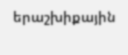երաշխիքային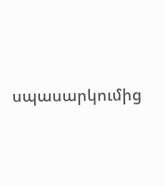սպասարկումից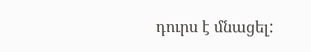դուրս է մնացել: